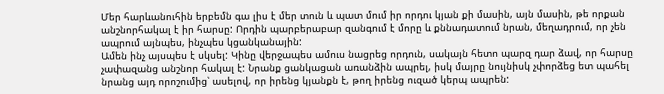Մեր հարևանուհին երբեմն գա լիս է մեր տուն և պատ մում իր որդու կյան քի մասին, այն մասին, թե որքան անշնորհակալ է իր հարսը: Որդին պարբերաբար զանգում է մորը և քննադատում նրան, մեղադրում, որ չեն ապրում այնպես, ինչպես կցանկանային:
Ամեն ինչ այսպես է սկսել: Կինը վերջապես ամուս նացրեց որդուն, սակայն հետո պարզ դար ձավ, որ հարսը չափազանց անշնոր հակալ է: Նրանք ցանկացան առանձին ապրել, իսկ մայրը նույնիսկ չփորձեց ետ պահել նրանց այդ որոշումից՝ ասելով, որ իրենց կյանքն է, թող իրենց ուզած կերպ ապրեն: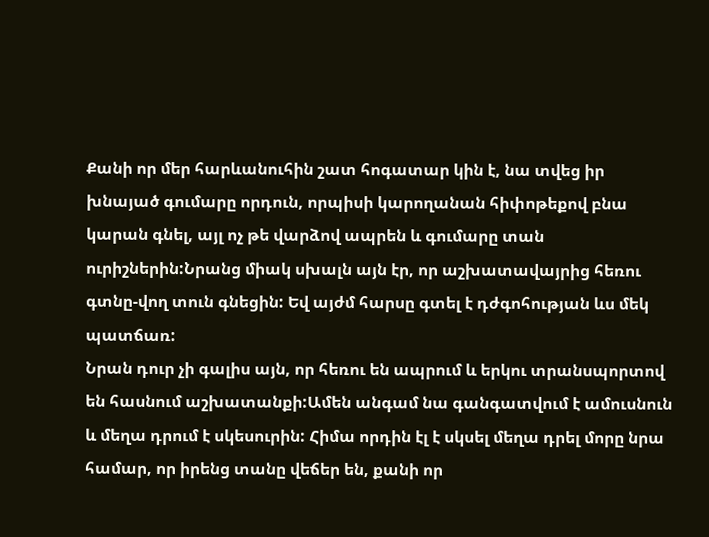Քանի որ մեր հարևանուհին շատ հոգատար կին է, նա տվեց իր խնայած գումարը որդուն, որպիսի կարողանան հիփոթեքով բնա կարան գնել, այլ ոչ թե վարձով ապրեն և գումարը տան ուրիշներին:Նրանց միակ սխալն այն էր, որ աշխատավայրից հեռու գտնը-վող տուն գնեցին: Եվ այժմ հարսը գտել է դժգոհության ևս մեկ պատճառ:
Նրան դուր չի գալիս այն, որ հեռու են ապրում և երկու տրանսպորտով են հասնում աշխատանքի:Ամեն անգամ նա գանգատվում է ամուսնուն և մեղա դրում է սկեսուրին: Հիմա որդին էլ է սկսել մեղա դրել մորը նրա համար, որ իրենց տանը վեճեր են, քանի որ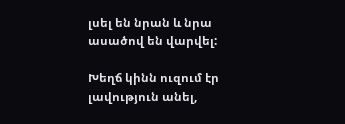լսել են նրան և նրա ասածով են վարվել:

Խեղճ կինն ուզում էր լավություն անել,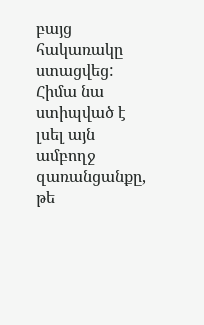բայց հակառակը ստացվեց: Հիմա նա ստիպված է լսել այն ամբողջ զառանցանքը, թե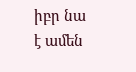իբր նա է ամեն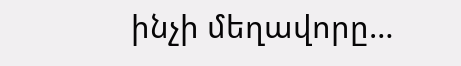ինչի մեղավորը…